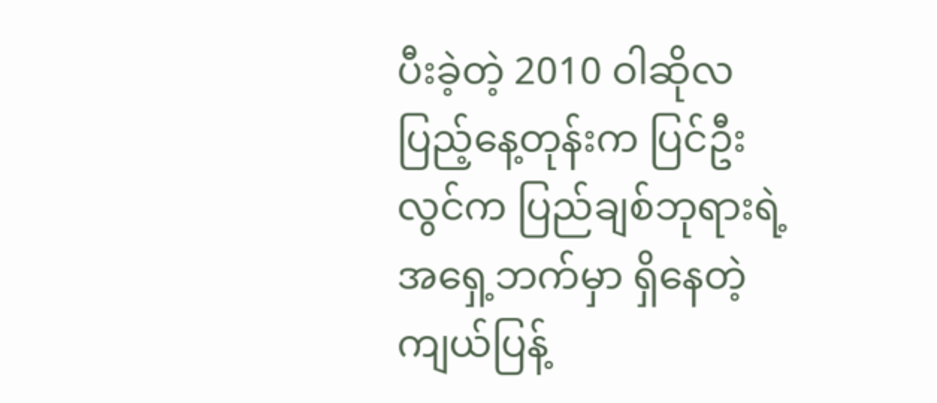ပီးခဲ့တဲ့ 2010 ဝါဆိုလပြည့်နေ့တုန်းက ပြင်ဦးလွင်က ပြည်ချစ်ဘုရားရဲ့အရှေ့ဘက်မှာ ရှိနေတဲ့ ကျယ်ပြန့်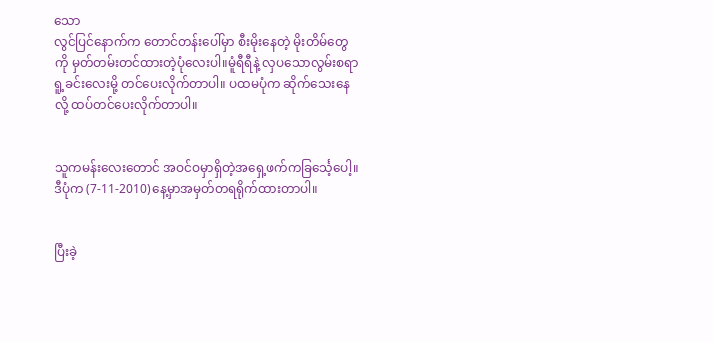သော                                                                                                                       လွင်ပြင်နောက်က တောင်တန်းပေါ်မှာ စီးမိုးနေတဲ့ မိုးတိမ်တွေကို မှတ်တမ်းတင်ထားတဲ့ပုံလေးပါ။မူံရီရီနဲ့ လှပသောလွမ်းစရာရူ့ခင်းလေးမို့ တင်ပေးလိုက်တာပါ။ ပထမပုံက ဆိုက်သေးနေလို့ ထပ်တင်ပေးလိုက်တာပါ။


သူကမန်းလေးတောင် အဝင်ဝမှာရှိတဲ့အရှေ့ဖက်ကခြင်္သေ့ပေါ့။                                                                                                                                                                                                                  ဒီပုံက (7-11-2010)နေ့မှာအမှတ်တရရိုက်ထားတာပါ။


ပြီးခဲ့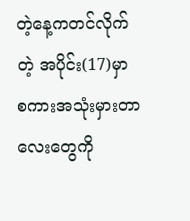တဲ့နေ့ကတင်လိုက်တဲ့ အပိုင်း(17)မှာ စကားအသုံးမှားတာလေးတွေကို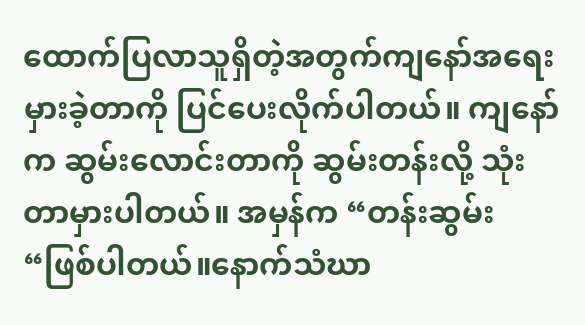ထောက်ပြလာသူရှိတဲ့အတွက်ကျနော်အရေးမှားခဲ့တာကို ပြင်ပေးလိုက်ပါတယ်။ ကျနော်က ဆွမ်းလောင်းတာကို ဆွမ်းတန်းလို့ သုံးတာမှားပါတယ်။ အမှန်က “တန်းဆွမ်း “ဖြစ်ပါတယ်။နောက်သံဃာ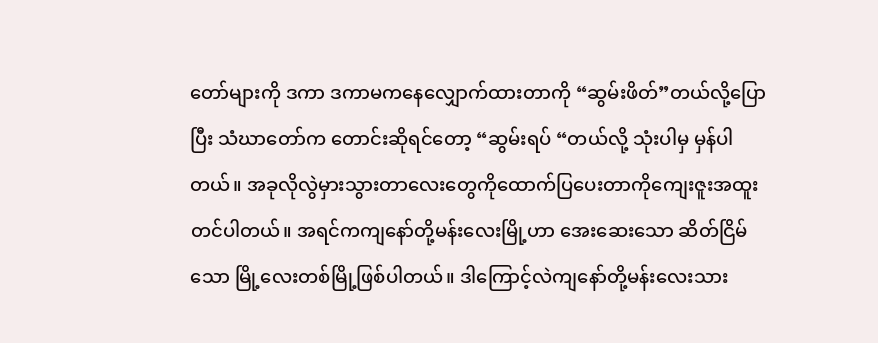တော်များကို ဒကာ ဒကာမကနေလျှောက်ထားတာကို “ဆွမ်းဖိတ်”တယ်လို့ပြောပြီး သံဃာတော်က တောင်းဆိုရင်တော့ “ဆွမ်းရပ် “တယ်လို့ သုံးပါမှ မှန်ပါတယ်။ အခုလိုလွဲမှားသွားတာလေးတွေကိုထောက်ပြပေးတာကိုကျေးဇူးအထူးတင်ပါတယ်။ အရင်ကကျနော်တို့မန်းလေးမြို့ဟာ အေးဆေးသော ဆိတ်ငြိမ်သော မြို့လေးတစ်မြို့ဖြစ်ပါတယ်။ ဒါကြောင့်လဲကျနော်တို့မန်းလေးသား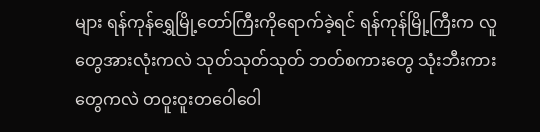များ ရန်ကုန်ရွှေမြို့တော်ကြီးကိုရောက်ခဲ့ရင် ရန်ကုန်မြို့ကြီးက လူတွေအားလုံးကလဲ သုတ်သုတ်သုတ် ဘတ်စကားတွေ သုံးဘီးကားတွေကလဲ တဝူးဝူးတဝေါဝေါ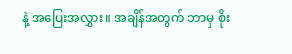နဲ့ အပြေးအလွှား။ အချိန်အတွက် ဘာမှ စိုး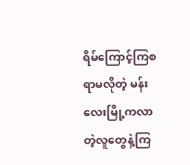ရိမ်ကြောင့်ကြစရာမလိုတဲ့ မန်းလေးမြို့ကလာတဲ့လူတွေနဲ့ကြ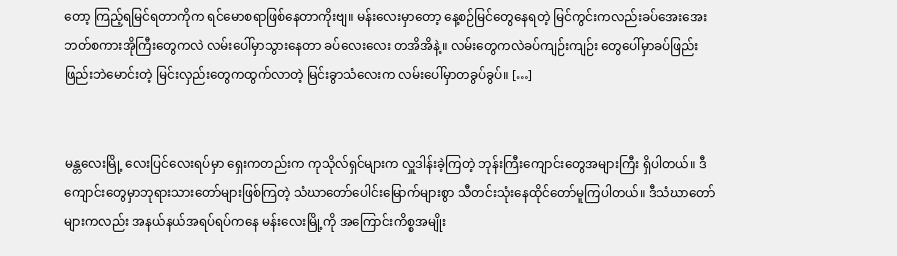တော့ ကြည့်ရမြင်ရတာကိုက ရင်မောစရာဖြစ်နေတာကိုးဗျ။ မန်းလေးမှာတော့ နေ့စဉ်မြင်တွေနေရတဲ့ မြင်ကွင်းကလည်းခပ်အေးအေး ဘတ်စကားအိုကြီးတွေကလဲ လမ်းပေါ်မှာသွားနေတာ ခပ်လေးလေး တအိအိနဲ့။ လမ်းတွေကလဲခပ်ကျဉ်းကျဉ်း တွေပေါ်မှာခပ်ဖြည်းဖြည်းဘဲမောင်းတဲ့ မြင်းလှည်းတွေကထွက်လာတဲ့ မြင်းခွာသံလေးက လမ်းပေါ်မှာတခွပ်ခွပ်။ […]


မန္တလေးမြို့ လေးပြင်လေးရပ်မှာ ရှေးကတည်းက ကုသိုလ်ရှင်များက လှူဒါန်းခဲ့ကြတဲ့ ဘုန်းကြီးကျောင်းတွေအများကြီး ရှိပါတယ်။ ဒီကျောင်းတွေမှာဘုရားသားတော်များဖြစ်ကြတဲ့ သံဃာတော်ပေါင်းမြောက်များစွာ သီတင်းသုံးနေထိုင်တော်မူကြပါတယ်။ ဒီသံဃာတော်များကလည်း အနယ်နယ်အရပ်ရပ်ကနေ မန်းလေးမြို့ကို အကြောင်းကိစ္စအမျိုး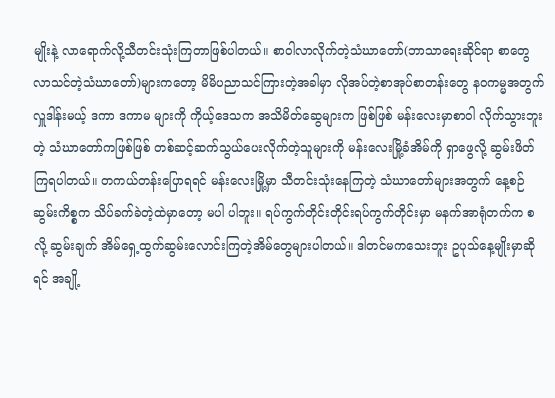မျိုးနဲ့ လာရောက်လို့သီတင်းသုံးကြတာဖြစ်ပါတယ်။ စာဝါလာလိုက်တဲ့သံဃာတော်(ဘာသာရေးဆိုင်ရာ စာတွေလာသင်တဲ့သံဃာတော်)များကတော့ မိမိပညာသင်ကြားတဲ့အခါမှာ လိုအပ်တဲ့စာအုပ်စာတန်းတွေ နဝကမ္မအတွက် လှူဒါန်းမယ့် ဒကာ ဒကာမ များကို ကိုယ့်ဒေသက အသိမိတ်ဆွေများက ဖြစ်ဖြစ် မန်းလေးမှာစာဝါ လိုက်သွားဘူးတဲ့ သံဃာတော်ကဖြစ်ဖြစ် တစ်ဆင့်ဆက်သွယ်ပေးလိုက်တဲ့သူများကို မန်းလေးမြို့ခံအိမ်ကို ရှာဖွေလို့ ဆွမ်းဖိတ် ကြရပါတယ်။ တကယ်တန်းပြောရရင် မန်းလေးမြို့မှာ သီတင်းသုံးနေကြတဲ့ သံဃာတော်များအတွက် နေ့စဉ် ဆွမ်းကိစ္စက သိပ်ခက်ခဲတဲ့ထဲမှာတော့ မပါ ပါဘူး။ ရပ်ကွက်တိုင်းတိုင်းရပ်ကွက်တိုင်းမှာ မနက်အာရုံတက်က စလို့ ဆွမ်းချက် အိမ်ရှေ့ထွက်ဆွမ်းလောင်းကြတဲ့အိမ်တွေများပါတယ်။ ဒါတင်မကသေးဘူး ဥပုသ်နေ့မျိုးမှာဆိုရင် အချို့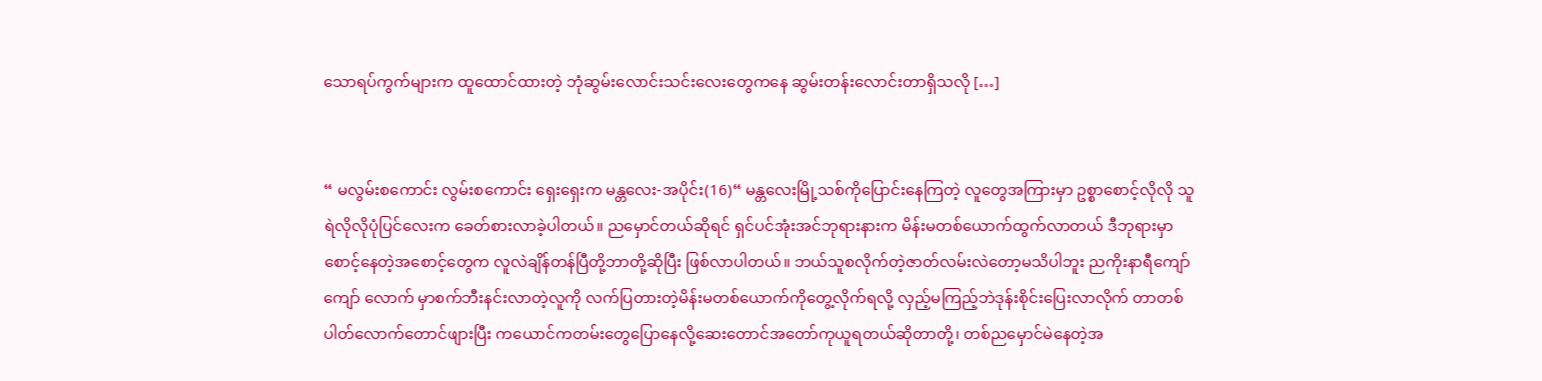သောရပ်ကွက်များက ထူထောင်ထားတဲ့ ဘုံဆွမ်းလောင်းသင်းလေးတွေကနေ ဆွမ်းတန်းလောင်းတာရှိသလို […]


“ မလွမ်းစကောင်း လွမ်းစကောင်း ရှေးရှေးက မန္တလေး-အပိုင်း(16)“ မန္တလေးမြို့သစ်ကိုပြောင်းနေကြတဲ့ လူတွေအကြားမှာ ဥစ္စာစောင့်လိုလို သူရဲလိုလိုပုံပြင်လေးက ခေတ်စားလာခဲ့ပါတယ်။ ညမှောင်တယ်ဆိုရင် ရှင်ပင်အုံးအင်ဘုရားနားက မိန်းမတစ်ယောက်ထွက်လာတယ် ဒီဘုရားမှာစောင့်နေတဲ့အစောင့်တွေက လူလဲချိန်တန်ပြီတို့ဘာတို့ဆိုပြီး ဖြစ်လာပါတယ်။ ဘယ်သူစလိုက်တဲ့ဇာတ်လမ်းလဲတော့မသိပါဘူး ညကိုးနာရီကျော်ကျော် လောက် မှာစက်ဘီးနင်းလာတဲ့လူကို လက်ပြတားတဲ့မိန်းမတစ်ယောက်ကိုတွေ့လိုက်ရလို့ လှည့်မကြည့်ဘဲဒုန်းစိုင်းပြေးလာလိုက် တာတစ်ပါတ်လောက်တောင်ဖျားပြီး ကယောင်ကတမ်းတွေပြောနေလို့ဆေးတောင်အတော်ကုယူရတယ်ဆိုတာတို့၊ တစ်ညမှောင်မဲနေတဲ့အ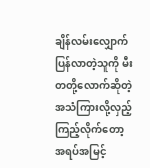ချိန်လမ်းလျှောက်ပြန်လာတဲ့သူကို မီးတတို့လောက်ဆိုတဲ့အသံကြားလို့လှည့်ကြည့်လိုက်တော့ အရပ်အမြင့်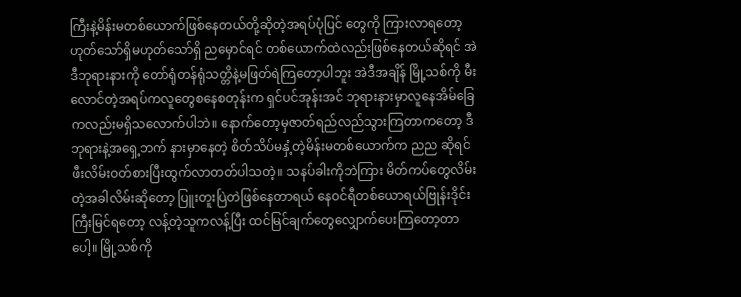ကြီးနဲ့မိန်းမတစ်ယောက်ဖြစ်နေတယ်တို့ဆိုတဲ့အရပ်ပုံပြင် တွေကို ကြားလာရတော့ ဟုတ်သော်ရှိမဟုတ်သော်ရှိ ညမှောင်ရင် တစ်ယောက်ထဲလည်းဖြစ်နေတယ်ဆိုရင် အဲဒီဘုရားနားကို တော်ရုံတန်ရုံသတ္တိနဲ့မဖြတ်ရဲကြတော့ပါဘူး အဲဒီအချိန် မြို့သစ်ကို မီးလောင်တဲ့အရပ်ကလူတွေစနေစတုန်းက ရှင်ပင်အုန်းအင် ဘုရားနားမှာလူနေအိမ်ခြေကလည်းမရှိသလောက်ပါဘဲ။ နောက်တော့မှဇာတ်ရည်လည်သွားကြတာကတော့ ဒီဘုရားနဲ့အရှေ့ဘက် နားမှာနေတဲ့ စိတ်သိပ်မနှံ့တဲ့မိန်းမတစ်ယောက်က ညည ဆိုရင် ဖီးလိမ်းဝတ်စားပြီးထွက်လာတတ်ပါသတဲ့။ သနပ်ခါးကိုဘဲကြား မိတ်ကပ်တွေလိမ်းတဲ့အခါလိမ်းဆိုတော့ ပြူးတူးပြဲတဲဖြစ်နေတာရယ် နေဝင်ရီတစ်ယောရယ်ဗြုန်းဒိုင်းကြီးမြင်ရတော့ လန့်တဲ့သူကလန့်ပြီး ထင်မြင်ချက်တွေလျှောက်ပေးကြတော့တာပေါ့။ မြို့သစ်ကို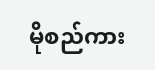မိုစည်ကား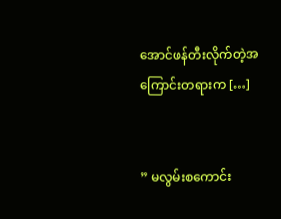အောင်ဖန်တီးလိုက်တဲ့အကြောင်းတရားက […]


” မလွမ်းစကောင်း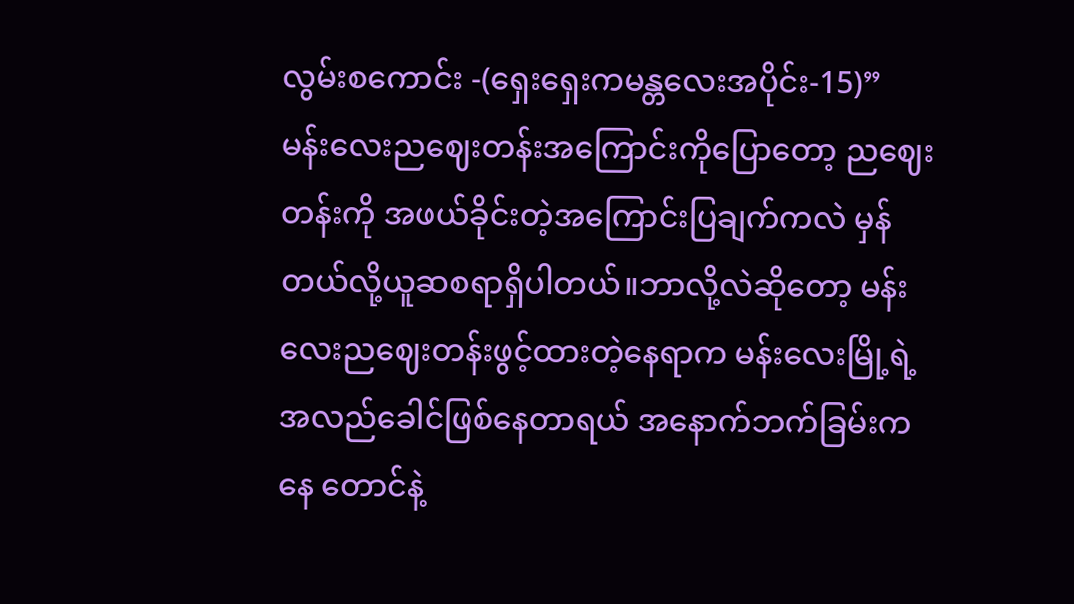လွမ်းစကောင်း -(ရှေးရှေးကမန္တလေးအပိုင်း-15)” မန်းလေးညဈေးတန်းအကြောင်းကိုပြောတော့ ညဈေးတန်းကို အဖယ်ခိုင်းတဲ့အကြောင်းပြချက်ကလဲ မှန်တယ်လို့ယူဆစရာရှိပါတယ်။ဘာလို့လဲဆိုတော့ မန်းလေးညဈေးတန်းဖွင့်ထားတဲ့နေရာက မန်းလေးမြို့ရဲ့ အလည်ခေါင်ဖြစ်နေတာရယ် အနောက်ဘက်ခြမ်းကနေ တောင်နဲ့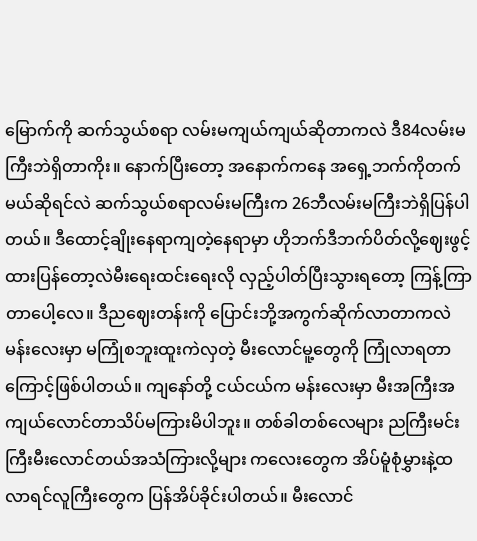မြောက်ကို ဆက်သွယ်စရာ လမ်းမကျယ်ကျယ်ဆိုတာကလဲ ဒီ84လမ်းမကြီးဘဲရှိတာကိုး။ နောက်ပြီးတော့ အနောက်ကနေ အရှေ့ဘက်ကိုတက်မယ်ဆိုရင်လဲ ဆက်သွယ်စရာလမ်းမကြီးက 26ဘီလမ်းမကြီးဘဲရှိပြန်ပါတယ်။ ဒီထောင့်ချိုးနေရာကျတဲ့နေရာမှာ ဟိုဘက်ဒီဘက်ပိတ်လို့ဈေးဖွင့်ထားပြန်တော့လဲမီးရေးထင်းရေးလို လှည့်ပါတ်ပြီးသွားရတော့ ကြန့်ကြာတာပေါ့လေ။ ဒီညဈေးတန်းကို ပြောင်းဘို့အကွက်ဆိုက်လာတာကလဲ မန်းလေးမှာ မကြုံစဘူးထူးကဲလှတဲ့ မီးလောင်မူ့တွေကို ကြုံလာရတာကြောင့်ဖြစ်ပါတယ်။ ကျနော်တို့ ငယ်ငယ်က မန်းလေးမှာ မီးအကြီးအကျယ်လောင်တာသိပ်မကြားမိပါဘူး။ တစ်ခါတစ်လေများ ညကြီးမင်းကြီးမီးလောင်တယ်အသံကြားလို့များ ကလေးတွေက အိပ်မူံစုံမွှားနဲ့ထလာရင်လူကြီးတွေက ပြန်အိပ်ခိုင်းပါတယ်။ မီးလောင်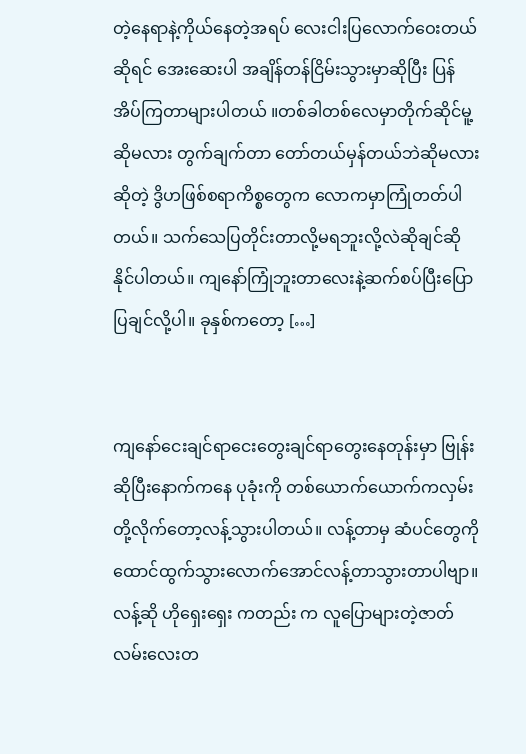တဲ့နေရာနဲ့ကိုယ်နေတဲ့အရပ် လေးငါးပြလောက်ဝေးတယ်ဆိုရင် အေးဆေးပါ အချိန်တန်ငြိမ်းသွားမှာဆိုပြီး ပြန်အိပ်ကြတာများပါတယ် ။တစ်ခါတစ်လေမှာတိုက်ဆိုင်မူ့ဆိုမလား တွက်ချက်တာ တော်တယ်မှန်တယ်ဘဲဆိုမလား ဆိုတဲ့ ဒွိဟဖြစ်စရာကိစ္စတွေက လောကမှာကြုံတတ်ပါတယ်။ သက်သေပြတိုင်းတာလို့မရဘူးလို့လဲဆိုချင်ဆိုနိုင်ပါတယ်။ ကျနော်ကြုံဘူးတာလေးနဲ့ဆက်စပ်ပြီးပြောပြချင်လို့ပါ။ ခုနှစ်ကတော့ […]


ကျနော်ငေးချင်ရာငေးတွေးချင်ရာတွေးနေတုန်းမှာ ဗြုန်းဆိုပြီးနောက်ကနေ ပုခုံးကို တစ်ယောက်ယောက်ကလှမ်းတို့လိုက်တော့လန့်သွားပါတယ်။ လန့်တာမှ ဆံပင်တွေကို ထောင်ထွက်သွားလောက်အောင်လန့်တာသွားတာပါဗျာ။ လန့်ဆို ဟိုရှေးရှေး ကတည်း က လူပြောများတဲ့ဇာတ်လမ်းလေးတ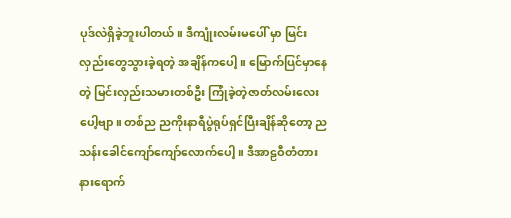ပုဒ်လဲရှိခဲ့ဘူးပါတယ်။ ဒီကျုံးလမ်းမပေါ် မှာ မြင်းလှည်းတွေသွားခဲ့ရတဲ့ အချိန်ကပေါ့။ မြောက်ပြင်မှာနေတဲ့ မြင်းလှည်းသမားတစ်ဦး ကြုံခဲ့တဲ့ဇာတ်လမ်းလေးပေါ့ဗျာ။ တစ်ည ညကိုးနာရီပွဲရုပ်ရှင်ပြီးချိန်ဆိုတော့ ညသန်းခေါင်ကျော်ကျော်လောက်ပေါ့။ ဒီအာဠဝီတံတားနားရောက်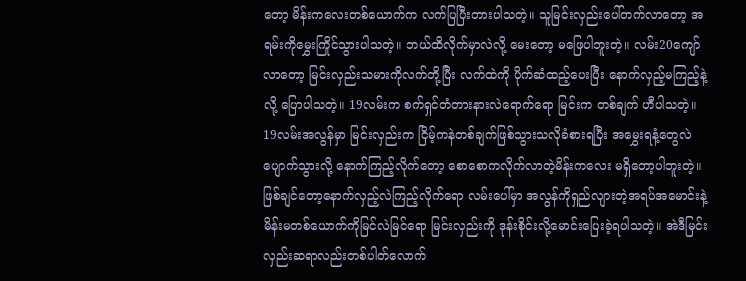တော့ မိန်းကလေးတစ်ယောက်က လက်ပြပြီးတားပါသတဲ့။ သူမြင်းလှည်းပေါ်တက်လာတော့ အရမ်းကိုမွှေးကြိုင်သွားပါသတဲ့။ ဘယ်ထိလိုက်မှာလဲလို့ မေးတော့ မဖြေပါဘူးတဲ့။ လမ်း20ကျော်လာတော့ မြင်းလှည်းသမားကိုလက်တို့ပြီး လက်ထဲကို ပိုက်ဆံထည့်ပေးပြီး နောက်လှည့်မကြည့်နဲ့လို့ ပြောပါသတဲ့။ 19လမ်းက စက်ရှင်တံတားနားလဲရောက်ရော မြင်းက တစ်ချက် ဟီပါသတဲ့။ 19လမ်းအလွန်မှာ မြင်းလှည်းက ငြိမ့်ကနဲတစ်ချက်ဖြစ်သွားသလိုခံစားရပြီး အမွှေးရနံ့တွေလဲပျောက်သွားလို့ နောက်ကြည့်လိုက်တော့ စောစောကလိုက်လာတဲ့မိန်းကလေး မရှိတော့ပါဘူးတဲ့။ဖြစ်ချင်တော့နောက်လှည့်လဲကြည့်လိုက်ရော လမ်းပေါ်မှာ အလွန်ကိုရှည်လျားတဲ့အရပ်အမောင်းနဲ့မိန်းမတစ်ယောက်ကိုမြင်လဲမြင်ရော မြင်းလှည်းကို ဒုန်းစိုင်းလို့မောင်းပြေးခဲ့ရပါသတဲ့။ အဲဒီမြင်းလှည်းဆရာလည်းတစ်ပါတ်လောက်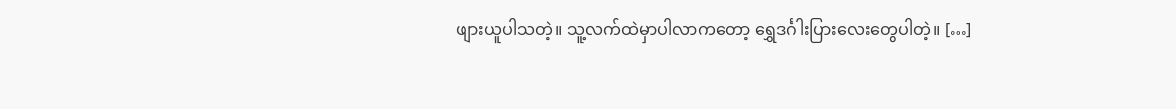ဖျားယူပါသတဲ့။ သူ့လက်ထဲမှာပါလာကတော့ ရွှေဒင်္ဂါးပြားလေးတွေပါတဲ့။ […]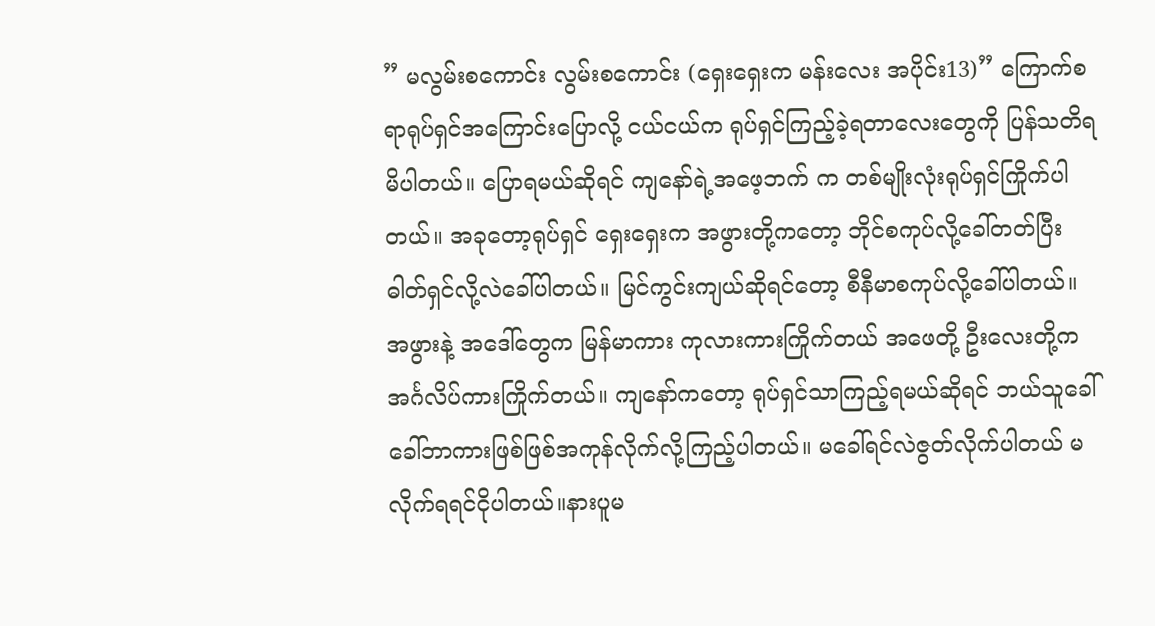” မလွမ်းစကောင်း လွမ်းစကောင်း (ရှေးရှေးက မန်းလေး အပိုင်း13)” ကြောက်စရာရုပ်ရှင်အကြောင်းပြောလို့ ငယ်ငယ်က ရုပ်ရှင်ကြည့်ခဲ့ရတာလေးတွေကို ပြန်သတိရမိပါတယ်။ ပြောရမယ်ဆိုရင် ကျနော်ရဲ့အဖေ့ဘက် က တစ်မျိုးလုံးရုပ်ရှင်ကြိုက်ပါတယ်။ အခုတော့ရုပ်ရှင် ရှေးရှေးက အဖွားတို့ကတော့ ဘိုင်စကုပ်လို့ခေါ်တတ်ပြီး ဓါတ်ရှင်လို့လဲခေါ်ပါတယ်။ မြင်ကွင်းကျယ်ဆိုရင်တော့ စီနီမာစကုပ်လို့ခေါ်ပါတယ်။ အဖွားနဲ့ အဒေါ်တွေက မြန်မာကား ကုလားကားကြိုက်တယ် အဖေတို့ ဦးလေးတို့က အင်္ဂလိပ်ကားကြိုက်တယ်။ ကျနော်ကတော့ ရုပ်ရှင်သာကြည့်ရမယ်ဆိုရင် ဘယ်သူခေါ်ခေါ်ဘာကားဖြစ်ဖြစ်အကုန်လိုက်လို့ကြည့်ပါတယ်။ မခေါ်ရင်လဲဇွတ်လိုက်ပါတယ် မလိုက်ရရင်ငိုပါတယ်။နားပူမ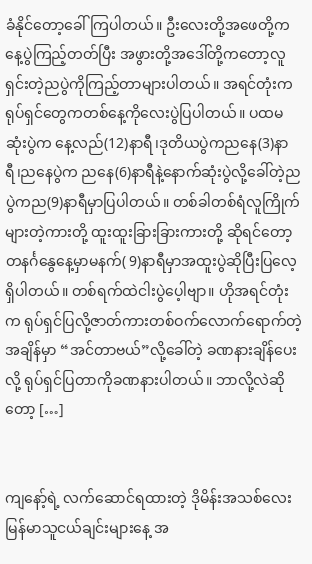ခံနိုင်တော့ခေါ်ကြပါတယ်။ ဦးလေးတို့အဖေတို့က နေ့ပွဲကြည့်တတ်ပြီး အဖွားတို့အဒေါ်တို့ကတော့လူရှင်းတဲ့ညပွဲကိုကြည့်တာများပါတယ်။ အရင်တုံးက ရုပ်ရှင်တွေကတစ်နေ့ကိုလေးပွဲပြပါတယ်။ ပထမဆုံးပွဲက နေ့လည်(12)နာရီ၊ဒုတိယပွဲကညနေ(3)နာရီ၊ညနေပွဲက ညနေ(6)နာရီနဲ့နောက်ဆုံးပွဲလို့ခေါ်တဲ့ညပွဲကည(9)နာရီမှာပြပါတယ်။ တစ်ခါတစ်ရံလူကြိုက်များတဲ့ကားတို့ ထူးထူးခြားခြားကားတို့ ဆိုရင်တော့ တနင်္ဂနွေနေ့မှာမနက်( 9)နာရီမှာအထူးပွဲဆိုပြီးပြလေ့ရှိပါတယ်။ တစ်ရက်ထဲငါးပွဲပေ့ါဗျာ။ ဟိုအရင်တုံးက ရုပ်ရှင်ပြလို့ဇာတ်ကားတစ်ဝက်လောက်ရောက်တဲ့အချိန်မှာ “အင်တာဗယ်”လို့ခေါ်တဲ့ ခဏနားချိန်ပေးလို့ ရုပ်ရှင်ပြတာကိုခဏနားပါတယ်။ ဘာလို့လဲဆိုတော့ […]


ကျနော့်ရဲ့ လက်ဆောင်ရထားတဲ့ ဒိုမိန်းအသစ်လေး မြန်မာသူငယ်ချင်းများနေ့ အ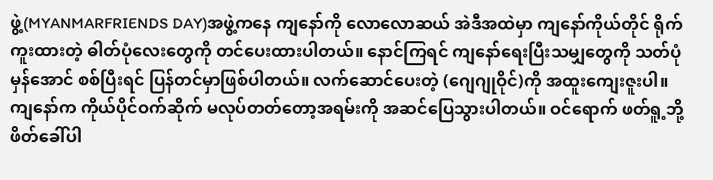ဖွဲ့(MYANMARFRIENDS DAY)အဖွဲ့ကနေ ကျနော်ကို လောလောဆယ် အဲဒီအထဲမှာ ကျနော်ကိုယ်တိုင် ရိုက်ကူးထားတဲ့ ဓါတ်ပုံလေးတွေကို တင်ပေးထားပါတယ်။ နောင်ကြရင် ကျနော်ရေးပြီးသမျှတွေကို သတ်ပုံမှန်အောင် စစ်ပြီးရင် ပြန်တင်မှာဖြစ်ပါတယ်။ လက်ဆောင်ပေးတဲ့ (ဂျေဂျုဝိုင်)ကို အထူးကျေးဇူးပါ။ ကျနော်က ကိုယ်ပိုင်ဝက်ဆိုက် မလုပ်တတ်တော့အရမ်းကို အဆင်ပြေသွားပါတယ်။ ဝင်ရောက် ဖတ်ရူ့ဘို့ ဖိတ်ခေါ်ပါ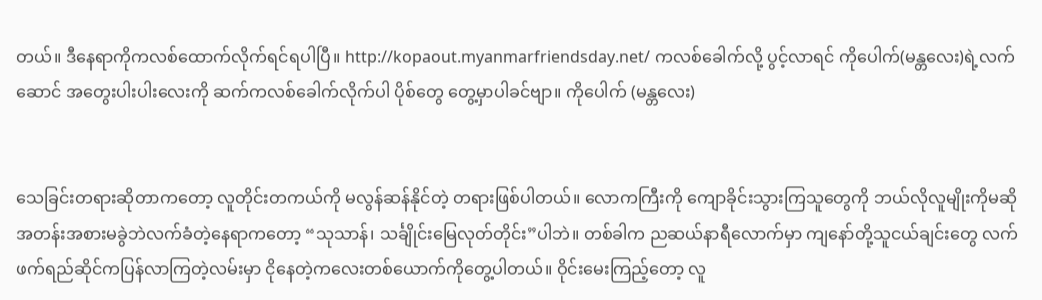တယ်။ ဒီနေရာကိုကလစ်ထောက်လိုက်ရင်ရပါပြီ။ http://kopaout.myanmarfriendsday.net/ ကလစ်ခေါက်လို့ ပွင့်လာရင် ကိုပေါက်(မန္တလေး)ရဲ့လက်ဆောင် အတွေးပါးပါးလေးကို ဆက်ကလစ်ခေါက်လိုက်ပါ ပိုစ်တွေ တွေ့မှာပါခင်ဗျာ။ ကိုပေါက် (မန္တလေး)


သေခြင်းတရားဆိုတာကတော့ လူတိုင်းတကယ်ကို မလွန်ဆန်နိုင်တဲ့ တရားဖြစ်ပါတယ်။ လောကကြီးကို ကျောခိုင်းသွားကြသူတွေကို ဘယ်လိုလူမျိုးကိုမဆို အတန်းအစားမခွဲဘဲလက်ခံတဲ့နေရာကတော့ “သုသာန်၊ သင်္ချိုင်းမြေလုတ်တိုင်း”ပါဘဲ။ တစ်ခါက ညဆယ်နာရီလောက်မှာ ကျနော်တို့သူငယ်ချင်းတွေ လက်ဖက်ရည်ဆိုင်ကပြန်လာကြတဲ့လမ်းမှာ ငိုနေတဲ့ကလေးတစ်ယောက်ကိုတွေ့ပါတယ်။ ဝိုင်းမေးကြည့်တော့ လူ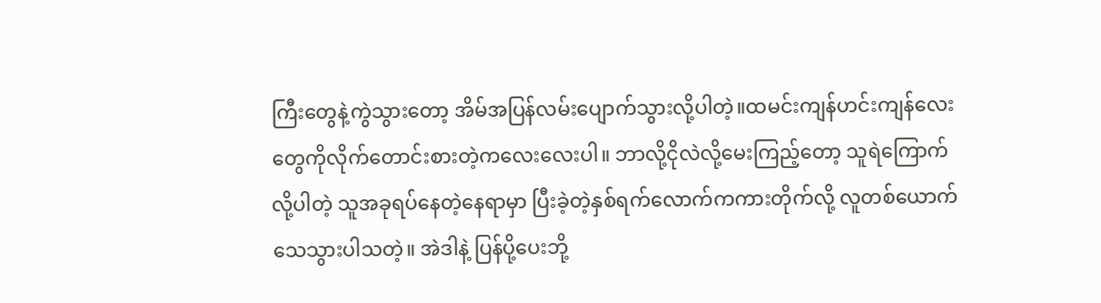ကြီးတွေနဲ့ကွဲသွားတော့ အိမ်အပြန်လမ်းပျောက်သွားလို့ပါတဲ့။ထမင်းကျန်ဟင်းကျန်လေးတွေကိုလိုက်တောင်းစားတဲ့ကလေးလေးပါ။ ဘာလို့ငိုလဲလို့မေးကြည့်တော့ သူရဲကြောက်လို့ပါတဲ့ သူအခုရပ်နေတဲ့နေရာမှာ ပြီးခဲ့တဲ့နှစ်ရက်လောက်ကကားတိုက်လို့ လူတစ်ယောက်သေသွားပါသတဲ့။ အဲဒါနဲ့ ပြန်ပို့ပေးဘို့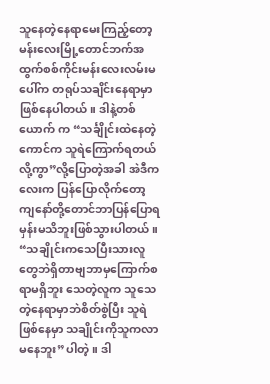သူနေတဲ့နေရာမေးကြည့်တော့ မန်းလေးမြို့တောင်ဘက်အထွက်စစ်ကိုင်းမန်းလေးလမ်းမပေါ်က တရုပ်သချိင်းနေရာမှာဖြစ်နေပါတယ်။ ဒါနဲ့တစ်ယောက် က “သင်္ချိုင်းထဲနေတဲ့ကောင်က သူရဲကြောက်ရတယ်လို့ကွာ”လို့ပြောတဲ့အခါ အဲဒီကလေးက ပြန်ပြောလိုက်တော့ ကျနော်တို့တောင်ဘာပြန်ပြောရမှန်းမသိဘူးဖြစ်သွားပါတယ်။ “သချိုင်းကသေပြီးသားလူတွေဘဲရှိတာဗျဘာမှကြောက်စရာမရှိဘူး သေတဲ့လူက သူသေတဲ့နေရာမှာဘဲစိတ်စွဲပြီး သူရဲဖြစ်နေမှာ သချိုင်းကိုသူကလာမနေဘူး”ပါတဲ့။ ဒါ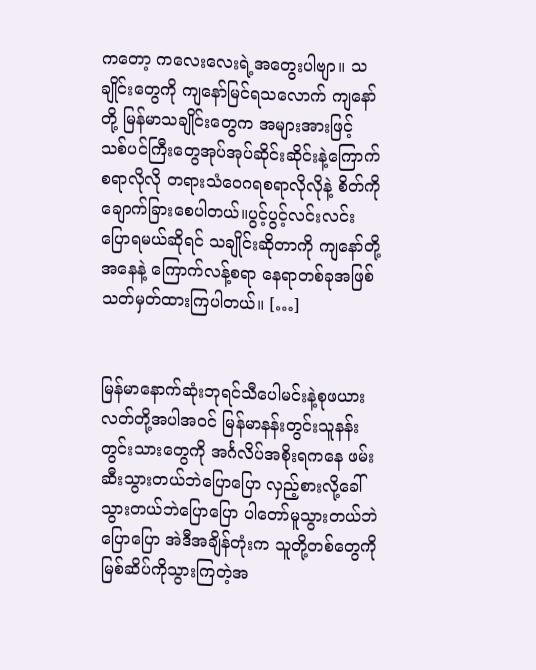ကတော့ ကလေးလေးရဲ့အတွေးပါဗျာ။ သချိုင်းတွေကို ကျနော်မြင်ရသလောက် ကျနော်တို့ မြန်မာသချိုင်းတွေက အများအားဖြင့် သစ်ပင်ကြီးတွေအုပ်အုပ်ဆိုင်းဆိုင်းနဲ့ကြောက်စရာလိုလို တရားသံဝေဂရစရာလိုလိုနဲ့ စိတ်ကို ချောက်ခြားစေပါတယ်။ပွင့်ပွင့်လင်းလင်းပြောရမယ်ဆိုရင် သချိုင်းဆိုတာကို ကျနော်တို့အနေနဲ့ ကြောက်လန့်စရာ နေရာတစ်ခုအဖြစ်သတ်မှတ်ထားကြပါတယ်။ […]


မြန်မာနောက်ဆုံးဘုရင်သီပေါမင်းနဲ့စုဖယားလတ်တို့အပါအဝင် မြန်မာနန်းတွင်းသူနန်းတွင်းသားတွေကို အင်္ဂလိပ်အစိုးရကနေ ဖမ်းဆီးသွားတယ်ဘဲပြောပြော လှည့်စားလို့ခေါ်သွားတယ်ဘဲပြောပြော ပါတော်မူသွားတယ်ဘဲပြောပြော အဲဒီအချိန်တုံးက သူတို့တစ်တွေကို မြစ်ဆိပ်ကိုသွားကြတဲ့အ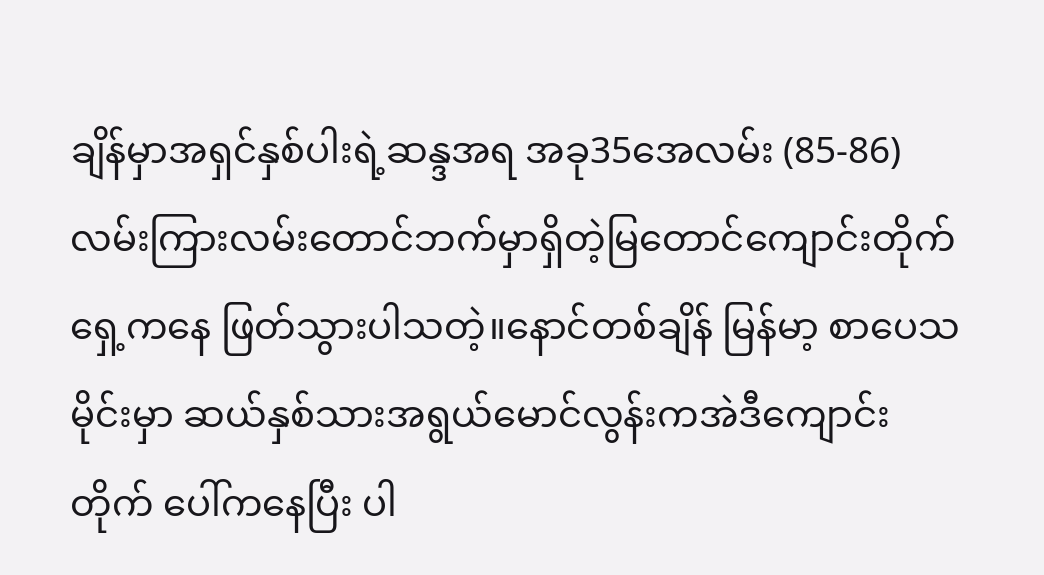ချိန်မှာအရှင်နှစ်ပါးရဲ့ဆန္ဒအရ အခု35အေလမ်း (85-86)လမ်းကြားလမ်းတောင်ဘက်မှာရှိတဲ့မြတောင်ကျောင်းတိုက်ရှေ့ကနေ ဖြတ်သွားပါသတဲ့။နောင်တစ်ချိန် မြန်မာ့ စာပေသမိုင်းမှာ ဆယ်နှစ်သားအရွယ်မောင်လွန်းကအဲဒီကျောင်းတိုက် ပေါ်ကနေပြီး ပါ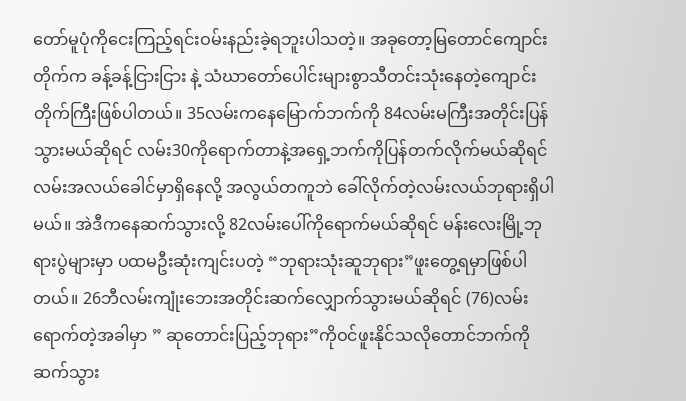တော်မူပုံကိုငေးကြည့်ရင်းဝမ်းနည်းခဲ့ရဘူးပါသတဲ့။ အခုတော့မြတောင်ကျောင်းတိုက်က ခန့်ခန့်ငြားငြား နဲ့ သံဃာတော်ပေါင်းများစွာသီတင်းသုံးနေတဲ့ကျောင်းတိုက်ကြီးဖြစ်ပါတယ်။ 35လမ်းကနေမြောက်ဘက်ကို 84လမ်းမကြီးအတိုင်းပြန်သွားမယ်ဆိုရင် လမ်း30ကိုရောက်တာနဲ့အရှေ့ဘက်ကိုပြန်တက်လိုက်မယ်ဆိုရင် လမ်းအလယ်ခေါင်မှာရှိနေလို့ အလွယ်တကူဘဲ ခေါ်လိုက်တဲ့လမ်းလယ်ဘုရားရှိပါမယ်။ အဲဒီကနေဆက်သွားလို့ 82လမ်းပေါ်ကိုရောက်မယ်ဆိုရင် မန်းလေးမြို့ဘုရားပွဲများမှာ ပထမဦးဆုံးကျင်းပတဲ့ “ဘုရားသုံးဆူဘုရား”ဖူးတွေ့ရမှာဖြစ်ပါတယ်။ 26ဘီလမ်းကျုံးဘေးအတိုင်းဆက်လျှောက်သွားမယ်ဆိုရင် (76)လမ်းရောက်တဲ့အခါမှာ ” ဆုတောင်းပြည့်ဘုရား”ကိုဝင်ဖူးနိုင်သလိုတောင်ဘက်ကိုဆက်သွား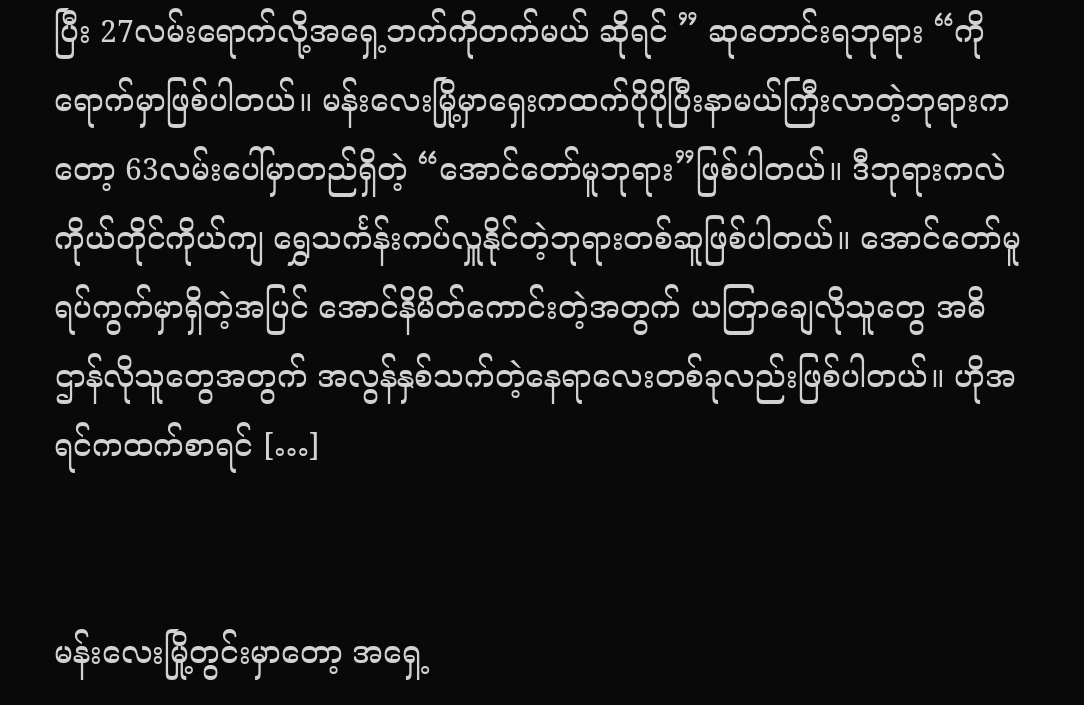ပြီး 27လမ်းရောက်လို့အရှေ့ဘက်ကိုတက်မယ် ဆိုရင် ” ဆုတောင်းရဘုရား “ကိုရောက်မှာဖြစ်ပါတယ်။ မန်းလေးမြို့မှာရှေးကထက်ပိုပိုပြီးနာမယ်ကြီးလာတဲ့ဘုရားကတော့ 63လမ်းပေါ်မှာတည်ရှိတဲ့ “အောင်တော်မူဘုရား”ဖြစ်ပါတယ်။ ဒီဘုရားကလဲ ကိုယ်တိုင်ကိုယ်ကျ ရွှေသင်္ကန်းကပ်လှူနိုင်တဲ့ဘုရားတစ်ဆူဖြစ်ပါတယ်။ အောင်တော်မူရပ်ကွက်မှာရှိတဲ့အပြင် အောင်နိမိတ်ကောင်းတဲ့အတွက် ယတြာချေလိုသူတွေ အဓိဌာန်လိုသူတွေအတွက် အလွန်နှစ်သက်တဲ့နေရာလေးတစ်ခုလည်းဖြစ်ပါတယ်။ ဟိုအရင်ကထက်စာရင် […]


မန်းလေးမြို့တွင်းမှာတော့ အရှေ့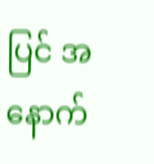ပြင် အနောက်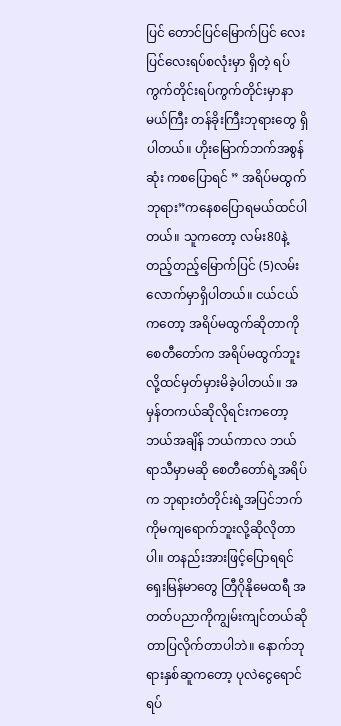ပြင် တောင်ပြင်မြောက်ပြင် လေးပြင်လေးရပ်စလုံးမှာ ရှိတဲ့ ရပ်ကွက်တိုင်းရပ်ကွက်တိုင်းမှာနာမယ်ကြီး တန်ခိုးကြီးဘုရားတွေ ရှိပါတယ်။ ဟိုးမြောက်ဘက်အစွန်ဆုံး ကစပြောရင် ” အရိပ်မထွက်ဘုရား”ကနေစပြောရမယ်ထင်ပါတယ်။ သူကတော့ လမ်း80နဲ့တည့်တည့်မြောက်ပြင် (5)လမ်းလောက်မှာရှိပါတယ်။ ငယ်ငယ်ကတော့ အရိပ်မထွက်ဆိုတာကို စေတီတော်က အရိပ်မထွက်ဘူးလို့ထင်မှတ်မှားမိခဲ့ပါတယ်။ အမှန်တကယ်ဆိုလိုရင်းကတော့ ဘယ်အချိန် ဘယ်ကာလ ဘယ်ရာသီမှာမဆို စေတီတော်ရဲ့အရိပ်က ဘုရားတံတိုင်းရဲ့အပြင်ဘက်ကိုမကျရောက်ဘူးလို့ဆိုလိုတာပါ။ တနည်းအားဖြင့်ပြောရရင် ရှေးမြန်မာတွေ တြီဂိုနိုမေထရီ အတတ်ပညာကိုကျွမ်းကျင်တယ်ဆိုတာပြလိုက်တာပါဘဲ။ နောက်ဘုရားနှစ်ဆူကတော့ ပုလဲငွေရောင်ရပ်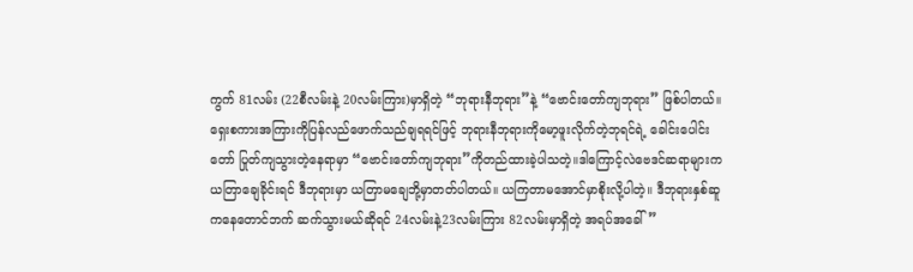ကွက် 81လမ်း (22စီလမ်းနဲ့ 20လမ်းကြား)မှာရှိတဲ့ “ဘုရားနီဘုရား”နဲ့ “ဗောင်းတော်ကျဘုရား” ဖြစ်ပါတယ်။ ရှေးစကားအကြားကိုပြန်လည်ဖောက်သည်ချရရင်ဖြင့် ဘုရားနီဘုရားကိုမော့ဖူးလိုက်တဲ့ဘုရင်ရဲ့ ခေါင်းပေါင်းတော် ပြုတ်ကျသွားတဲ့နေရာမှာ “ဗောင်းတော်ကျဘုရား”ကိုတည်ထားခဲ့ပါသတဲ့။ဒါကြောင့်လဲဗေဒင်ဆရာများက ယတြာချေခိုင်းရင် ဒီဘုရားမှာ ယတြာမချေဘို့မှာတတ်ပါတယ်။ ယကြတာမအောင်မှာစိုးလို့ပါတဲ့။ ဒီဘုရားနှစ်ဆူကနေတောင်ဘက် ဆက်သွားမယ်ဆိုရင် 24လမ်းနဲ့23လမ်းကြား 82လမ်းမှာရှိတဲ့ အရပ်အခေါ်”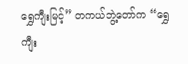ရွှေကျီးမြင့်” တကယ်ဘွဲ့တော်က “ရွှေကျီး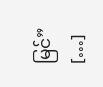မြင်” […]